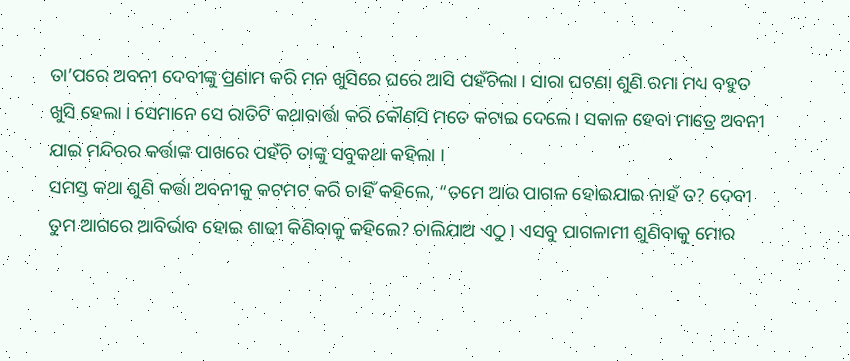ତା’ପରେ ଅବନୀ ଦେବୀଙ୍କୁ ପ୍ରଣାମ କରି ମନ ଖୁସିରେ ଘରେ ଆସି ପହଁଚିଲା । ସାରା ଘଟଣା ଶୁଣି ରମା ମଧ୍ୟ ବହୁତ ଖୁସି ହେଲା । ସେମାନେ ସେ ରାତିଟି କଥାବାର୍ତ୍ତା କରି କୌଣସି ମତେ କଟାଇ ଦେଲେ । ସକାଳ ହେବା ମାତ୍ରେ ଅବନୀ ଯାଇ ମନ୍ଦିରର କର୍ତ୍ତାଙ୍କ ପାଖରେ ପହଁଚି ତାଙ୍କୁ ସବୁକଥା କହିଲା ।
ସମସ୍ତ କଥା ଶୁଣି କର୍ତ୍ତା ଅବନୀକୁ କଟମଟ କରି ଚାହିଁ କହିଲେ, “ତମେ ଆଉ ପାଗଳ ହୋଇଯାଇ ନାହଁ ତ? ଦେବୀ ତୁମ ଆଗରେ ଆବିର୍ଭାବ ହୋଇ ଶାଢୀ କିଣିବାକୁ କହିଲେ? ଚାଲିଯାଅ ଏଠୁ । ଏସବୁ ପାଗଳାମୀ ଶୁଣିବାକୁ ମୋର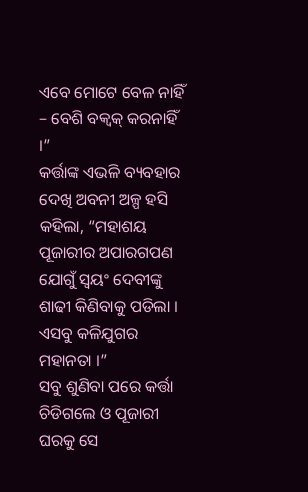ଏବେ ମୋଟେ ବେଳ ନାହିଁ – ବେଶି ବକ୍ବକ୍ କରନାହିଁ ।”
କର୍ତ୍ତାଙ୍କ ଏଭଳି ବ୍ୟବହାର ଦେଖି ଅବନୀ ଅଳ୍ପ ହସି କହିଲା, “ମହାଶୟ ପୂଜାରୀର ଅପାରଗପଣ ଯୋଗୁଁ ସ୍ୱୟଂ ଦେବୀଙ୍କୁ ଶାଢୀ କିଣିବାକୁ ପଡିଲା । ଏସବୁ କଳିଯୁଗର ମହାନତା ।”
ସବୁ ଶୁଣିବା ପରେ କର୍ତ୍ତା ଚିଡିଗଲେ ଓ ପୂଜାରୀ ଘରକୁ ସେ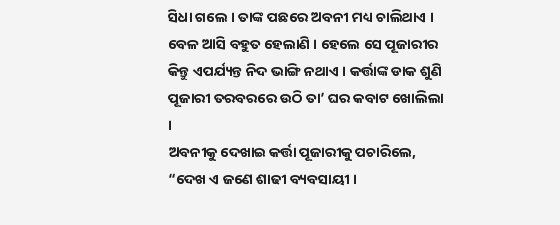ସିଧା ଗଲେ । ତାଙ୍କ ପଛରେ ଅବନୀ ମଧ୍ୟ ଚାଲିଥାଏ । ବେଳ ଆସି ବହୁତ ହେଲାଣି । ହେଲେ ସେ ପୂଜାରୀର କିନ୍ତୁ ଏପର୍ଯ୍ୟନ୍ତ ନିଦ ଭାଙ୍ଗି ନଥାଏ । କର୍ତ୍ତାଙ୍କ ଡାକ ଶୁଣି ପୂଜାରୀ ତରବରରେ ଉଠି ତା’ ଘର କବାଟ ଖୋଲିଲା ।
ଅବନୀକୁ ଦେଖାଇ କର୍ତ୍ତା ପୂଜାରୀକୁ ପଚାରିଲେ, “ଦେଖ ଏ ଜଣେ ଶାଢୀ ବ୍ୟବସାୟୀ ।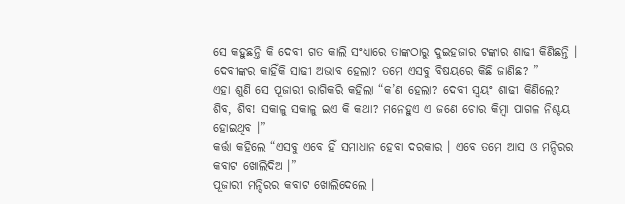ସେ କହୁଛନ୍ତି କି ଦେବୀ ଗତ କାଲି ସଂଧ୍ୟାରେ ତାଙ୍କଠାରୁ ଦୁଇହଜାର ଟଙ୍କାର ଶାଢୀ କିଣିଛନ୍ତି । ଦେବୀଙ୍କର କାହିଁକି ସାଢୀ ଅଭାବ ହେଲା? ତମେ ଏସବୁ ବିଷୟରେ କିଛି ଜାଣିଛ? ”
ଏହା ଶୁଣି ସେ ପୂଜାରୀ ରାଗିକରି କହିଲା “କ’ଣ ହେଲା? ଦେବୀ ସ୍ୱୟଂ ଶାଢୀ କିଣିଲେ? ଶିବ, ଶିବ! ସକାଳୁ ସକାଳୁ ଇଏ କି କଥା? ମନେହୁଏ ଏ ଜଣେ ଚୋର କିମ୍ବା ପାଗଳ ନିଶ୍ଚୟ ହୋଇଥିବ ।”
କର୍ତ୍ତା କହିଲେ “ଏସବୁ ଏବେ ହିଁ ସମାଧାନ ହେବା ଦରକାର । ଏବେ ତମେ ଆସ ଓ ମନ୍ଦିରର କବାଟ ଖୋଲିଦିଅ ।”
ପୂଜାରୀ ମନ୍ଦିରର କବାଟ ଖୋଲିଦେଲେ ।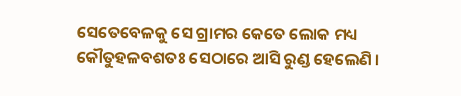ସେତେବେଳକୁ ସେ ଗ୍ରାମର କେତେ ଲୋକ ମଧ୍ୟ କୌତୁହଳବଶତଃ ସେଠାରେ ଆସି ରୁଣ୍ଡ ହେଲେଣି ।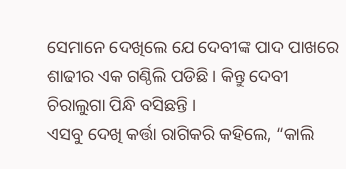ସେମାନେ ଦେଖିଲେ ଯେ ଦେବୀଙ୍କ ପାଦ ପାଖରେ ଶାଢୀର ଏକ ଗଣ୍ଠିଲି ପଡିଛି । କିନ୍ତୁ ଦେବୀ ଚିରାଲୁଗା ପିନ୍ଧି ବସିଛନ୍ତି ।
ଏସବୁ ଦେଖି କର୍ତ୍ତା ରାଗିକରି କହିଲେ, “କାଲି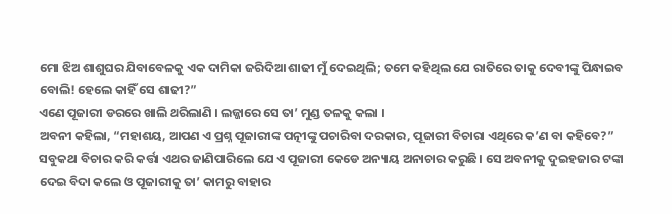ମୋ ଝିଅ ଶାଶୁଘର ଯିବାବେଳକୁ ଏକ ଦାମିକା ଜରିଦିଆ ଶାଢୀ ମୁଁ ଦେଇଥିଲି; ତମେ କହିଥିଲ ଯେ ରାତିରେ ତାକୁ ଦେବୀଙ୍କୁ ପିନ୍ଧାଇବ ବୋଲି! ହେଲେ କାହିଁ ସେ ଶାଢୀ?”
ଏଣେ ପୂଜାରୀ ଡରରେ ଖାଲି ଥରିଲାଣି । ଲଜ୍ଜାରେ ସେ ତା’ ମୁଣ୍ଡ ତଳକୁ କଲା ।
ଅବନୀ କହିଲା, “ମହାଶୟ, ଆପଣ ଏ ପ୍ରଶ୍ନ ପୂଜାରୀଙ୍କ ପତ୍ନୀଙ୍କୁ ପଚାରିବା ଦରକାର, ପୂଜାରୀ ବିଚାରା ଏଥିରେ କ’ଣ ବା କହିବେ?”
ସବୁକଥା ବିଚାର କରି କର୍ତ୍ତା ଏଥର ଜାଣିପାରିଲେ ଯେ ଏ ପୂଜାରୀ କେଡେ ଅନ୍ୟାୟ ଅନାଚାର କରୁଛି । ସେ ଅବନୀକୁ ଦୁଇହଜାର ଟଙ୍କା ଦେଇ ବିଦା କଲେ ଓ ପୂଜାରୀକୁ ତା’ କାମରୁ ବାହାର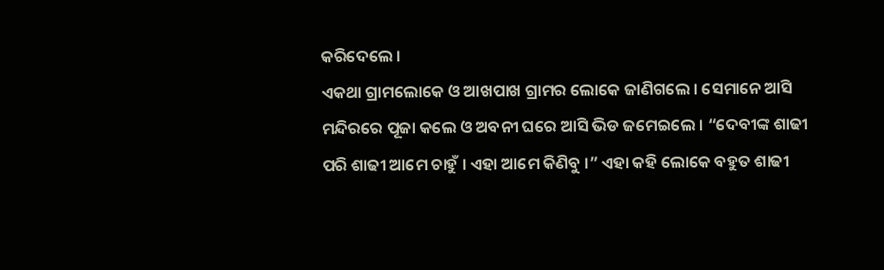କରିଦେଲେ ।
ଏକଥା ଗ୍ରାମଲୋକେ ଓ ଆଖପାଖ ଗ୍ରାମର ଲୋକେ ଜାଣିଗଲେ । ସେମାନେ ଆସି ମନ୍ଦିରରେ ପୂଜା କଲେ ଓ ଅବନୀ ଘରେ ଆସି ଭିଡ ଜମେଇଲେ । “ଦେବୀଙ୍କ ଶାଢୀ ପରି ଶାଢୀ ଆମେ ଚାହୁଁ । ଏହା ଆମେ କିଣିବୁ ।” ଏହା କହି ଲୋକେ ବହୁତ ଶାଢୀ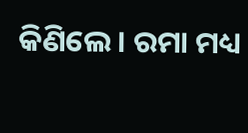କିଣିଲେ । ରମା ମଧ୍ୟ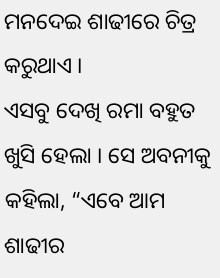ମନଦେଇ ଶାଢୀରେ ଚିତ୍ର କରୁଥାଏ ।
ଏସବୁ ଦେଖି ରମା ବହୁତ ଖୁସି ହେଲା । ସେ ଅବନୀକୁ କହିଲା, “ଏବେ ଆମ ଶାଢୀର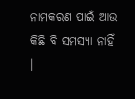ନାମକରଣ ପାଇଁ ଆଉ କିଛି ବି ସମସ୍ୟା ନାହିଁ ।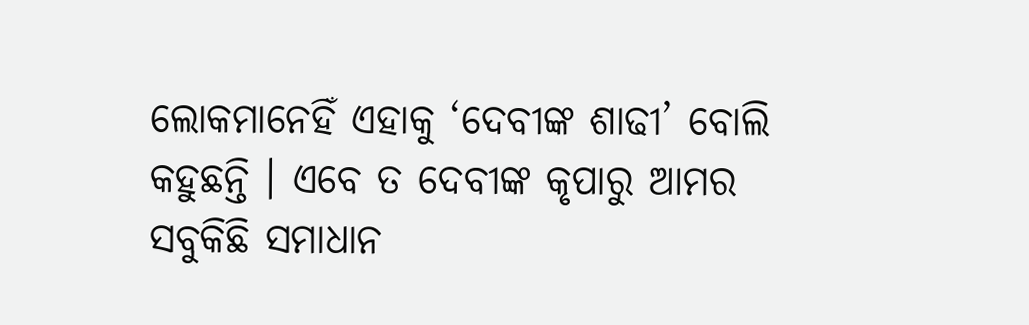ଲୋକମାନେହିଁ ଏହାକୁ ‘ଦେବୀଙ୍କ ଶାଢୀ’ ବୋଲି କହୁଛନ୍ତି । ଏବେ ତ ଦେବୀଙ୍କ କୃପାରୁ ଆମର ସବୁକିଛି ସମାଧାନ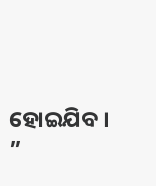ହୋଇଯିବ । ”